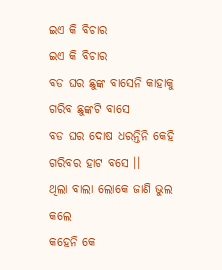ଇଏ କି ବିଚାର
ଇଏ କି ବିଚାର
ବଡ ଘର ଛୁଙ୍କ ବାସେନି କାହାକୁ
ଗରିବ ଛୁଙ୍କଟି ବାସେ
ବଡ ଘର ଦୋଷ ଧରନ୍ତିନି କେହି
ଗରିବର ହାଟ ବସେ ।।
ଥିଲା ବାଲା ଲୋକେ ଜାଣି ଭୁଲ କଲେ
କହେନି କେ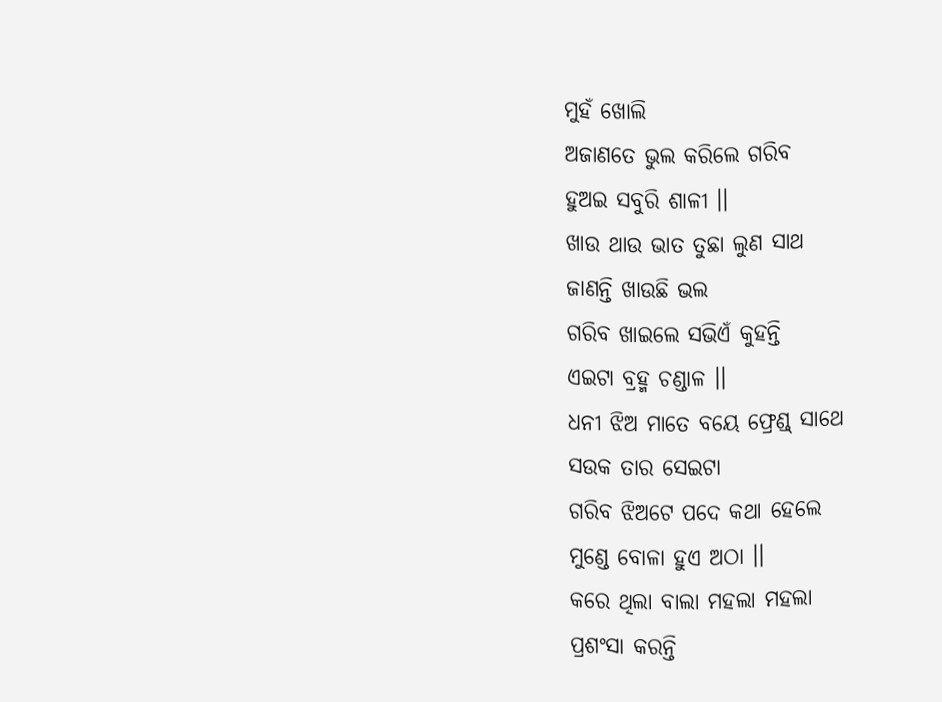ମୁହଁ ଖୋଲି
ଅଜାଣତେ ଭୁଲ କରିଲେ ଗରିବ
ହୁଅଇ ସବୁରି ଶାଳୀ ।।
ଖାଉ ଥାଉ ଭାତ ତୁଛା ଲୁଣ ସାଥ
ଜାଣନ୍ତି ଖାଉଛି ଭଲ
ଗରିବ ଖାଇଲେ ସଭିଏଁ କୁହନ୍ତି
ଏଇଟା ବ୍ରହ୍ମ ଚଣ୍ଡାଳ ।।
ଧନୀ ଝିଅ ମାତେ ବୟେ ଫ୍ରେଣ୍ଡ୍ ସାଥେ
ସଉକ ତାର ସେଇଟା
ଗରିବ ଝିଅଟେ ପଦେ କଥା ହେଲେ
ମୁଣ୍ଡେ ବୋଳା ହୁଏ ଅଠା ।।
କରେ ଥିଲା ବାଲା ମହଲା ମହଲା
ପ୍ରଶଂସା କରନ୍ତି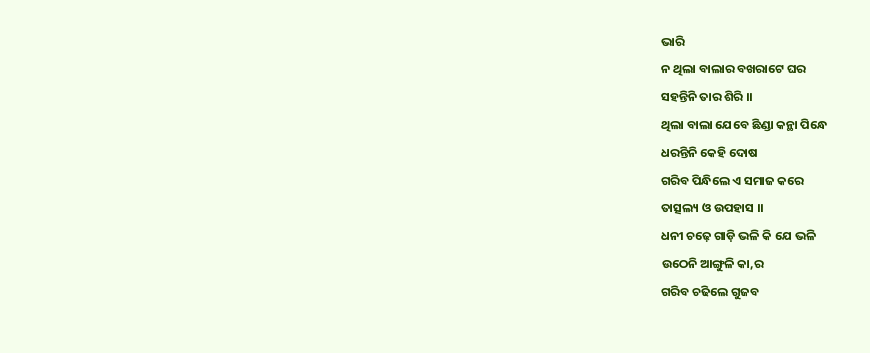ଭାରି
ନ ଥିଲା ବାଲାର ବଖରାଟେ ଘର
ସହନ୍ତିନି ତାର ଶିରି ।।
ଥିଲା ବାଲା ଯେବେ ଛିଣ୍ଡା କନ୍ଥା ପିନ୍ଧେ
ଧରନ୍ତିନି କେହି ଦୋଷ
ଗରିବ ପିନ୍ଧିଲେ ଏ ସମାଜ କରେ
ତାତ୍ସଲ୍ୟ ଓ ଉପହାସ ।।
ଧନୀ ଚଢ଼େ ଗାଡ଼ି ଭଳି କି ଯେ ଭଳି
ଉଠେନି ଆଙ୍ଗୁଳି କା,ର
ଗରିବ ଚଢିଲେ ଗୁଜବ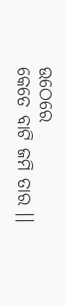ଉଠେରେ
କେତେ ବାଟି ଜମି ତାର ।।